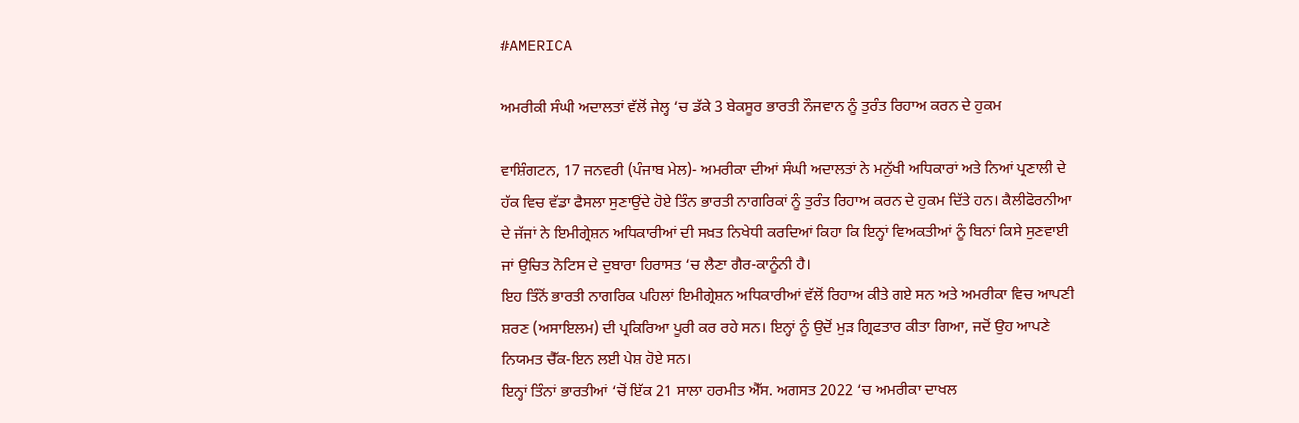#AMERICA

ਅਮਰੀਕੀ ਸੰਘੀ ਅਦਾਲਤਾਂ ਵੱਲੋਂ ਜੇਲ੍ਹ ‘ਚ ਡੱਕੇ 3 ਬੇਕਸੂਰ ਭਾਰਤੀ ਨੌਜਵਾਨ ਨੂੰ ਤੁਰੰਤ ਰਿਹਾਅ ਕਰਨ ਦੇ ਹੁਕਮ

ਵਾਸ਼ਿੰਗਟਨ, 17 ਜਨਵਰੀ (ਪੰਜਾਬ ਮੇਲ)- ਅਮਰੀਕਾ ਦੀਆਂ ਸੰਘੀ ਅਦਾਲਤਾਂ ਨੇ ਮਨੁੱਖੀ ਅਧਿਕਾਰਾਂ ਅਤੇ ਨਿਆਂ ਪ੍ਰਣਾਲੀ ਦੇ ਹੱਕ ਵਿਚ ਵੱਡਾ ਫੈਸਲਾ ਸੁਣਾਉਂਦੇ ਹੋਏ ਤਿੰਨ ਭਾਰਤੀ ਨਾਗਰਿਕਾਂ ਨੂੰ ਤੁਰੰਤ ਰਿਹਾਅ ਕਰਨ ਦੇ ਹੁਕਮ ਦਿੱਤੇ ਹਨ। ਕੈਲੀਫੋਰਨੀਆ ਦੇ ਜੱਜਾਂ ਨੇ ਇਮੀਗ੍ਰੇਸ਼ਨ ਅਧਿਕਾਰੀਆਂ ਦੀ ਸਖ਼ਤ ਨਿਖੇਧੀ ਕਰਦਿਆਂ ਕਿਹਾ ਕਿ ਇਨ੍ਹਾਂ ਵਿਅਕਤੀਆਂ ਨੂੰ ਬਿਨਾਂ ਕਿਸੇ ਸੁਣਵਾਈ ਜਾਂ ਉਚਿਤ ਨੋਟਿਸ ਦੇ ਦੁਬਾਰਾ ਹਿਰਾਸਤ ‘ਚ ਲੈਣਾ ਗੈਰ-ਕਾਨੂੰਨੀ ਹੈ।
ਇਹ ਤਿੰਨੋਂ ਭਾਰਤੀ ਨਾਗਰਿਕ ਪਹਿਲਾਂ ਇਮੀਗ੍ਰੇਸ਼ਨ ਅਧਿਕਾਰੀਆਂ ਵੱਲੋਂ ਰਿਹਾਅ ਕੀਤੇ ਗਏ ਸਨ ਅਤੇ ਅਮਰੀਕਾ ਵਿਚ ਆਪਣੀ ਸ਼ਰਣ (ਅਸਾਇਲਮ) ਦੀ ਪ੍ਰਕਿਰਿਆ ਪੂਰੀ ਕਰ ਰਹੇ ਸਨ। ਇਨ੍ਹਾਂ ਨੂੰ ਉਦੋਂ ਮੁੜ ਗ੍ਰਿਫਤਾਰ ਕੀਤਾ ਗਿਆ, ਜਦੋਂ ਉਹ ਆਪਣੇ ਨਿਯਮਤ ਚੈੱਕ-ਇਨ ਲਈ ਪੇਸ਼ ਹੋਏ ਸਨ।
ਇਨ੍ਹਾਂ ਤਿੰਨਾਂ ਭਾਰਤੀਆਂ ‘ਚੋਂ ਇੱਕ 21 ਸਾਲਾ ਹਰਮੀਤ ਐੱਸ. ਅਗਸਤ 2022 ‘ਚ ਅਮਰੀਕਾ ਦਾਖਲ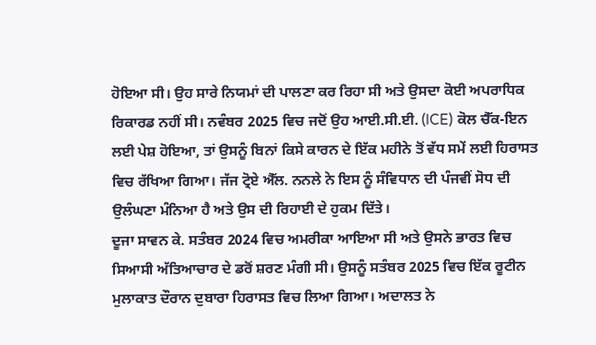ਹੋਇਆ ਸੀ। ਉਹ ਸਾਰੇ ਨਿਯਮਾਂ ਦੀ ਪਾਲਣਾ ਕਰ ਰਿਹਾ ਸੀ ਅਤੇ ਉਸਦਾ ਕੋਈ ਅਪਰਾਧਿਕ ਰਿਕਾਰਡ ਨਹੀਂ ਸੀ। ਨਵੰਬਰ 2025 ਵਿਚ ਜਦੋਂ ਉਹ ਆਈ.ਸੀ.ਈ. (ICE) ਕੋਲ ਚੈੱਕ-ਇਨ ਲਈ ਪੇਸ਼ ਹੋਇਆ, ਤਾਂ ਉਸਨੂੰ ਬਿਨਾਂ ਕਿਸੇ ਕਾਰਨ ਦੇ ਇੱਕ ਮਹੀਨੇ ਤੋਂ ਵੱਧ ਸਮੇਂ ਲਈ ਹਿਰਾਸਤ ਵਿਚ ਰੱਖਿਆ ਗਿਆ। ਜੱਜ ਟ੍ਰੋਏ ਐੱਲ. ਨਨਲੇ ਨੇ ਇਸ ਨੂੰ ਸੰਵਿਧਾਨ ਦੀ ਪੰਜਵੀਂ ਸੋਧ ਦੀ ਉਲੰਘਣਾ ਮੰਨਿਆ ਹੈ ਅਤੇ ਉਸ ਦੀ ਰਿਹਾਈ ਦੇ ਹੁਕਮ ਦਿੱਤੇ।
ਦੂਜਾ ਸਾਵਨ ਕੇ. ਸਤੰਬਰ 2024 ਵਿਚ ਅਮਰੀਕਾ ਆਇਆ ਸੀ ਅਤੇ ਉਸਨੇ ਭਾਰਤ ਵਿਚ ਸਿਆਸੀ ਅੱਤਿਆਚਾਰ ਦੇ ਡਰੋਂ ਸ਼ਰਣ ਮੰਗੀ ਸੀ। ਉਸਨੂੰ ਸਤੰਬਰ 2025 ਵਿਚ ਇੱਕ ਰੂਟੀਨ ਮੁਲਾਕਾਤ ਦੌਰਾਨ ਦੁਬਾਰਾ ਹਿਰਾਸਤ ਵਿਚ ਲਿਆ ਗਿਆ। ਅਦਾਲਤ ਨੇ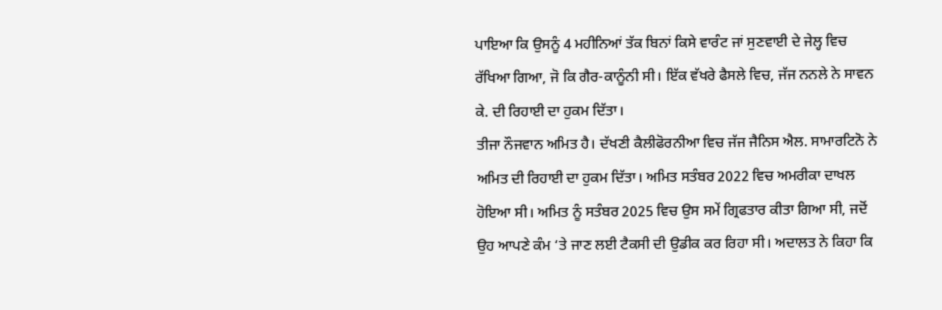ਪਾਇਆ ਕਿ ਉਸਨੂੰ 4 ਮਹੀਨਿਆਂ ਤੱਕ ਬਿਨਾਂ ਕਿਸੇ ਵਾਰੰਟ ਜਾਂ ਸੁਣਵਾਈ ਦੇ ਜੇਲ੍ਹ ਵਿਚ ਰੱਖਿਆ ਗਿਆ, ਜੋ ਕਿ ਗੈਰ-ਕਾਨੂੰਨੀ ਸੀ। ਇੱਕ ਵੱਖਰੇ ਫੈਸਲੇ ਵਿਚ, ਜੱਜ ਨਨਲੇ ਨੇ ਸਾਵਨ ਕੇ. ਦੀ ਰਿਹਾਈ ਦਾ ਹੁਕਮ ਦਿੱਤਾ।
ਤੀਜਾ ਨੌਜਵਾਨ ਅਮਿਤ ਹੈ। ਦੱਖਣੀ ਕੈਲੀਫੋਰਨੀਆ ਵਿਚ ਜੱਜ ਜੈਨਿਸ ਐਲ. ਸਾਮਾਰਟਿਨੋ ਨੇ ਅਮਿਤ ਦੀ ਰਿਹਾਈ ਦਾ ਹੁਕਮ ਦਿੱਤਾ। ਅਮਿਤ ਸਤੰਬਰ 2022 ਵਿਚ ਅਮਰੀਕਾ ਦਾਖਲ ਹੋਇਆ ਸੀ। ਅਮਿਤ ਨੂੰ ਸਤੰਬਰ 2025 ਵਿਚ ਉਸ ਸਮੇਂ ਗ੍ਰਿਫਤਾਰ ਕੀਤਾ ਗਿਆ ਸੀ, ਜਦੋਂ ਉਹ ਆਪਣੇ ਕੰਮ ‘ਤੇ ਜਾਣ ਲਈ ਟੈਕਸੀ ਦੀ ਉਡੀਕ ਕਰ ਰਿਹਾ ਸੀ। ਅਦਾਲਤ ਨੇ ਕਿਹਾ ਕਿ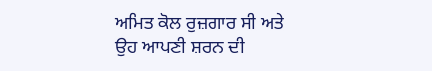ਅਮਿਤ ਕੋਲ ਰੁਜ਼ਗਾਰ ਸੀ ਅਤੇ ਉਹ ਆਪਣੀ ਸ਼ਰਨ ਦੀ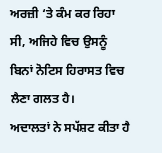ਅਰਜ਼ੀ ‘ਤੇ ਕੰਮ ਕਰ ਰਿਹਾ ਸੀ, ਅਜਿਹੇ ਵਿਚ ਉਸਨੂੰ ਬਿਨਾਂ ਨੋਟਿਸ ਹਿਰਾਸਤ ਵਿਚ ਲੈਣਾ ਗਲਤ ਹੈ।
ਅਦਾਲਤਾਂ ਨੇ ਸਪੱਸ਼ਟ ਕੀਤਾ ਹੈ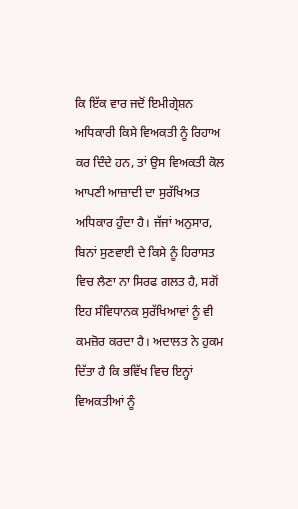ਕਿ ਇੱਕ ਵਾਰ ਜਦੋਂ ਇਮੀਗ੍ਰੇਸ਼ਨ ਅਧਿਕਾਰੀ ਕਿਸੇ ਵਿਅਕਤੀ ਨੂੰ ਰਿਹਾਅ ਕਰ ਦਿੰਦੇ ਹਨ, ਤਾਂ ਉਸ ਵਿਅਕਤੀ ਕੋਲ ਆਪਣੀ ਆਜ਼ਾਦੀ ਦਾ ਸੁਰੱਖਿਅਤ ਅਧਿਕਾਰ ਹੁੰਦਾ ਹੈ। ਜੱਜਾਂ ਅਨੁਸਾਰ, ਬਿਨਾਂ ਸੁਣਵਾਈ ਦੇ ਕਿਸੇ ਨੂੰ ਹਿਰਾਸਤ ਵਿਚ ਲੈਣਾ ਨਾ ਸਿਰਫ ਗਲਤ ਹੈ, ਸਗੋਂ ਇਹ ਸੰਵਿਧਾਨਕ ਸੁਰੱਖਿਆਵਾਂ ਨੂੰ ਵੀ ਕਮਜ਼ੋਰ ਕਰਦਾ ਹੈ। ਅਦਾਲਤ ਨੇ ਹੁਕਮ ਦਿੱਤਾ ਹੈ ਕਿ ਭਵਿੱਖ ਵਿਚ ਇਨ੍ਹਾਂ ਵਿਅਕਤੀਆਂ ਨੂੰ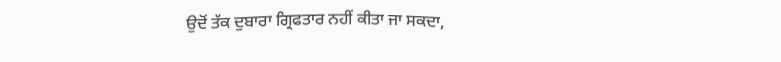ਉਦੋਂ ਤੱਕ ਦੁਬਾਰਾ ਗ੍ਰਿਫਤਾਰ ਨਹੀਂ ਕੀਤਾ ਜਾ ਸਕਦਾ,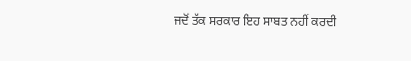ਜਦੋਂ ਤੱਕ ਸਰਕਾਰ ਇਹ ਸਾਬਤ ਨਹੀਂ ਕਰਦੀ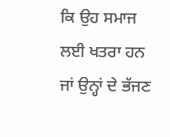ਕਿ ਉਹ ਸਮਾਜ ਲਈ ਖਤਰਾ ਹਨ ਜਾਂ ਉਨ੍ਹਾਂ ਦੇ ਭੱਜਣ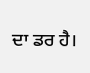ਦਾ ਡਰ ਹੈ।